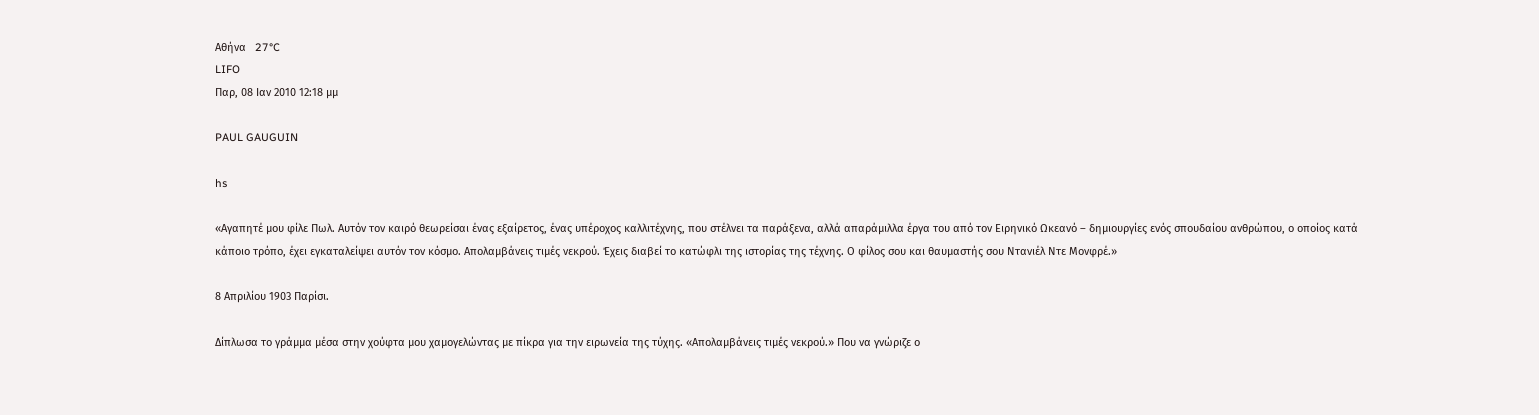Αθήνα   27°C
LIFO
Παρ, 08 Ιαν 2010 12:18 μμ

PAUL GAUGUIN

hs

«Αγαπητέ μου φίλε Πωλ. Αυτόν τον καιρό θεωρείσαι ένας εξαίρετος, ένας υπέροχος καλλιτέχνης, που στέλνει τα παράξενα, αλλά απαράμιλλα έργα του από τον Ειρηνικό Ωκεανό – δημιουργίες ενός σπουδαίου ανθρώπου, ο οποίος κατά κάποιο τρόπο, έχει εγκαταλείψει αυτόν τον κόσμο. Απολαμβάνεις τιμές νεκρού. Έχεις διαβεί το κατώφλι της ιστορίας της τέχνης. Ο φίλος σου και θαυμαστής σου Ντανιέλ Ντε Μονφρέ.»

8 Απριλίου 1903 Παρίσι.

Δίπλωσα το γράμμα μέσα στην χούφτα μου χαμογελώντας με πίκρα για την ειρωνεία της τύχης. «Απολαμβάνεις τιμές νεκρού.» Που να γνώριζε ο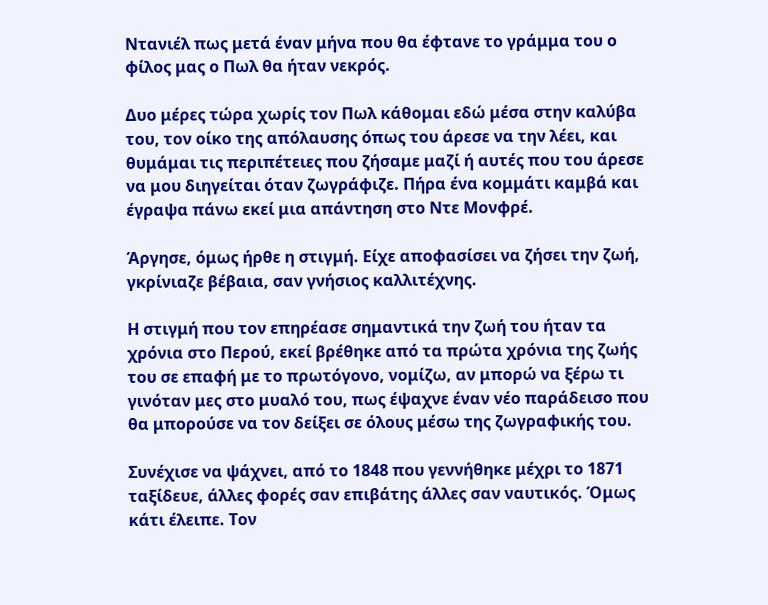Ντανιέλ πως μετά έναν μήνα που θα έφτανε το γράμμα του ο φίλος μας ο Πωλ θα ήταν νεκρός.

Δυο μέρες τώρα χωρίς τον Πωλ κάθομαι εδώ μέσα στην καλύβα του, τον οίκο της απόλαυσης όπως του άρεσε να την λέει, και θυμάμαι τις περιπέτειες που ζήσαμε μαζί ή αυτές που του άρεσε να μου διηγείται όταν ζωγράφιζε. Πήρα ένα κομμάτι καμβά και έγραψα πάνω εκεί μια απάντηση στο Ντε Μονφρέ.

Άργησε, όμως ήρθε η στιγμή. Είχε αποφασίσει να ζήσει την ζωή, γκρίνιαζε βέβαια, σαν γνήσιος καλλιτέχνης.

Η στιγμή που τον επηρέασε σημαντικά την ζωή του ήταν τα χρόνια στο Περού, εκεί βρέθηκε από τα πρώτα χρόνια της ζωής του σε επαφή με το πρωτόγονο, νομίζω, αν μπορώ να ξέρω τι γινόταν μες στο μυαλό του, πως έψαχνε έναν νέο παράδεισο που θα μπορούσε να τον δείξει σε όλους μέσω της ζωγραφικής του.

Συνέχισε να ψάχνει, από το 1848 που γεννήθηκε μέχρι το 1871 ταξίδευε, άλλες φορές σαν επιβάτης άλλες σαν ναυτικός. Όμως κάτι έλειπε. Τον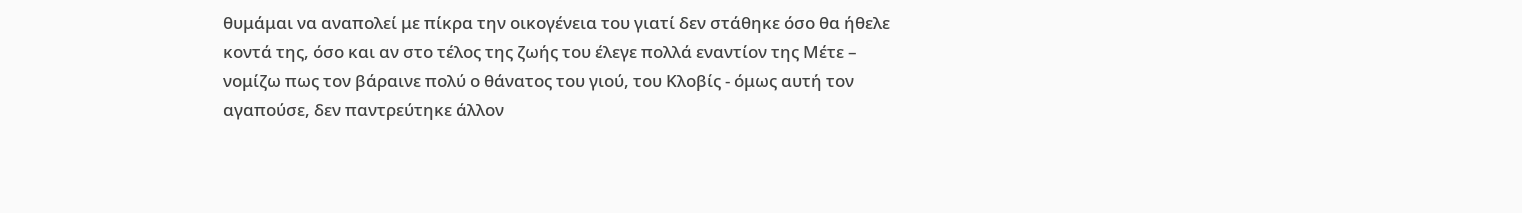θυμάμαι να αναπολεί με πίκρα την οικογένεια του γιατί δεν στάθηκε όσο θα ήθελε κοντά της, όσο και αν στο τέλος της ζωής του έλεγε πολλά εναντίον της Μέτε – νομίζω πως τον βάραινε πολύ ο θάνατος του γιού, του Κλοβίς - όμως αυτή τον αγαπούσε, δεν παντρεύτηκε άλλον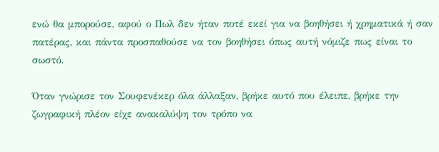ενώ θα μπορούσε, αφού ο Πωλ δεν ήταν ποτέ εκεί για να βοηθήσει ή χρηματικά ή σαν πατέρας, και πάντα προσπαθούσε να τον βοηθήσει όπως αυτή νόμιζε πως είναι το σωστό.

Όταν γνώρισε τον Σουφενέκερ όλα άλλαξαν, βρήκε αυτό που έλειπε, βρήκε την ζωγραφική πλέον είχε ανακαλύψη τον τρόπο να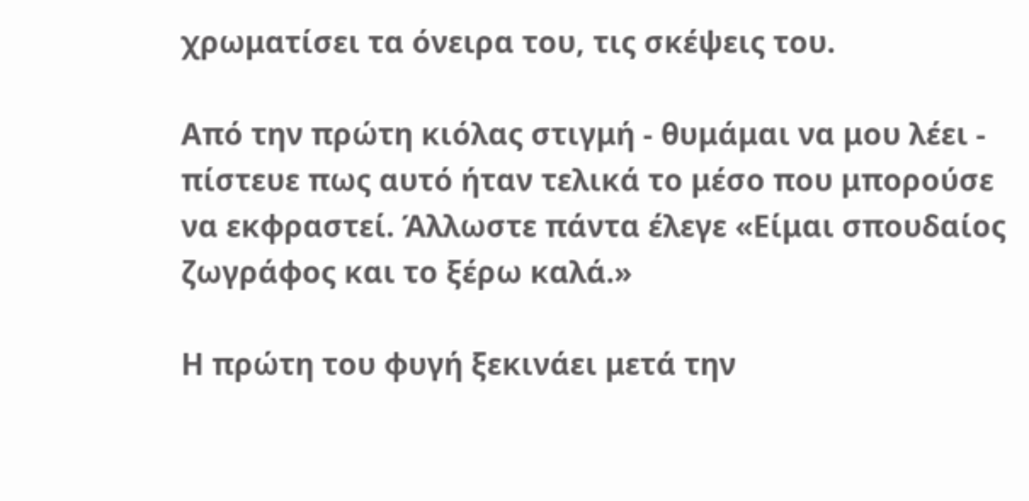χρωματίσει τα όνειρα του, τις σκέψεις του.

Από την πρώτη κιόλας στιγμή - θυμάμαι να μου λέει - πίστευε πως αυτό ήταν τελικά το μέσο που μπορούσε να εκφραστεί. Άλλωστε πάντα έλεγε «Είμαι σπουδαίος ζωγράφος και το ξέρω καλά.»

Η πρώτη του φυγή ξεκινάει μετά την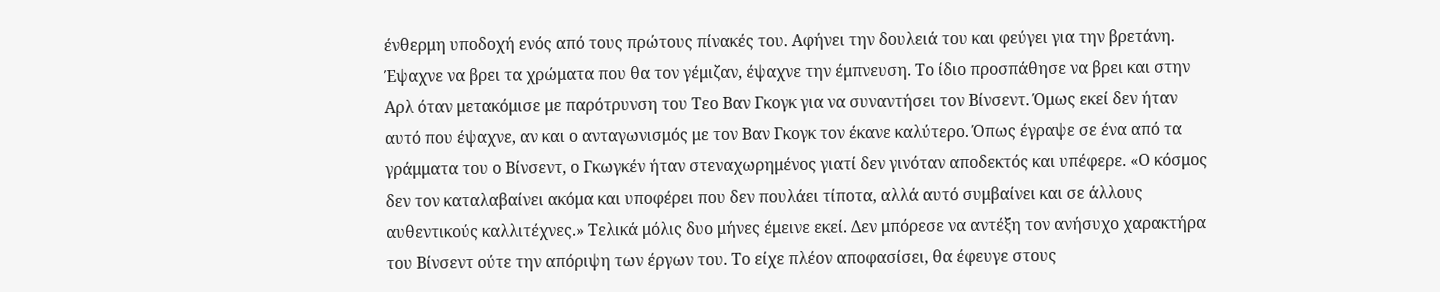ένθερμη υποδοχή ενός από τους πρώτους πίνακές του. Αφήνει την δουλειά του και φεύγει για την βρετάνη. Έψαχνε να βρει τα χρώματα που θα τον γέμιζαν, έψαχνε την έμπνευση. Το ίδιο προσπάθησε να βρει και στην Αρλ όταν μετακόμισε με παρότρυνση του Τεο Βαν Γκογκ για να συναντήσει τον Βίνσεντ. Όμως εκεί δεν ήταν αυτό που έψαχνε, αν και ο ανταγωνισμός με τον Βαν Γκογκ τον έκανε καλύτερο. Όπως έγραψε σε ένα από τα γράμματα του ο Βίνσεντ, ο Γκωγκέν ήταν στεναχωρημένος γιατί δεν γινόταν αποδεκτός και υπέφερε. «Ο κόσμος δεν τον καταλαβαίνει ακόμα και υποφέρει που δεν πουλάει τίποτα, αλλά αυτό συμβαίνει και σε άλλους αυθεντικούς καλλιτέχνες.» Τελικά μόλις δυο μήνες έμεινε εκεί. Δεν μπόρεσε να αντέξη τον ανήσυχο χαρακτήρα του Βίνσεντ ούτε την απόριψη των έργων του. Το είχε πλέον αποφασίσει, θα έφευγε στους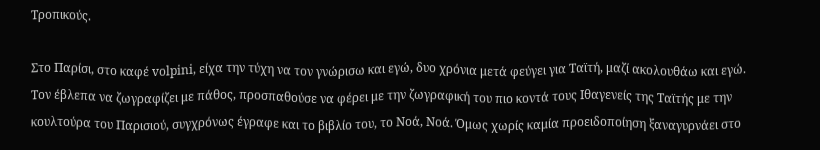Τροπικούς.

Στο Παρίσι, στο καφέ volpini, είχα την τύχη να τον γνώρισω και εγώ, δυο χρόνια μετά φεύγει για Ταϊτή, μαζί ακολουθάω και εγώ. Τον έβλεπα να ζωγραφίζει με πάθος, προσπαθούσε να φέρει με την ζωγραφική του πιο κοντά τους Ιθαγενείς της Ταϊτής με την κουλτούρα του Παρισιού, συγχρόνως έγραφε και το βιβλίο του, το Νοά, Νοά. Όμως χωρίς καμία προειδοποίηση ξαναγυρνάει στο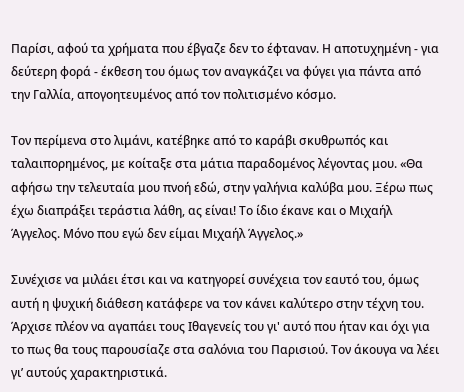Παρίσι, αφού τα χρήματα που έβγαζε δεν το έφταναν. Η αποτυχημένη - για δεύτερη φορά - έκθεση του όμως τον αναγκάζει να φύγει για πάντα από την Γαλλία, απογοητευμένος από τον πολιτισμένο κόσμο.

Τον περίμενα στο λιμάνι, κατέβηκε από το καράβι σκυθρωπός και ταλαιπορημένος, με κοίταξε στα μάτια παραδομένος λέγοντας μου. «Θα αφήσω την τελευταία μου πνοή εδώ, στην γαλήνια καλύβα μου. Ξέρω πως έχω διαπράξει τεράστια λάθη, ας είναι! Το ίδιο έκανε και ο Μιχαήλ Άγγελος. Μόνο που εγώ δεν είμαι Μιχαήλ Άγγελος.»

Συνέχισε να μιλάει έτσι και να κατηγορεί συνέχεια τον εαυτό του, όμως αυτή η ψυχική διάθεση κατάφερε να τον κάνει καλύτερο στην τέχνη του. Άρχισε πλέον να αγαπάει τους Ιθαγενείς του γι' αυτό που ήταν και όχι για το πως θα τους παρουσίαζε στα σαλόνια του Παρισιού. Τον άκουγα να λέει γι’ αυτούς χαρακτηριστικά.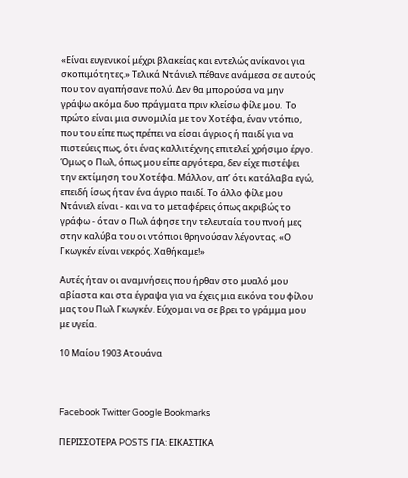«Είναι ευγενικοί μέχρι βλακείας και εντελώς ανίκανοι για σκοπιμότητες.» Τελικά Ντάνιελ πέθανε ανάμεσα σε αυτούς που τον αγαπήσανε πολύ. Δεν θα μπορούσα να μην γράψω ακόμα δυο πράγματα πριν κλείσω φίλε μου.  Το πρώτο είναι μια συνομιλία με τον Χοτέφα, έναν ντόπιο, που του είπε πως πρέπει να είσαι άγριος ή παιδί για να πιστεύεις πως, ότι ένας καλλιτέχνης επιτελεί χρήσιμο έργο.  Όμως ο Πωλ, όπως μου είπε αργότερα, δεν είχε πιστέψει την εκτίμηση του Χοτέφα. Μάλλον, απ’ ότι κατάλαβα εγώ, επειδή ίσως ήταν ένα άγριο παιδί. Το άλλο φίλε μου Ντάνιελ είναι - και να το μεταφέρεις όπως ακριβώς το γράφω - όταν ο Πωλ άφησε την τελευταία του πνοή μες στην καλύβα του οι ντόπιοι θρηνούσαν λέγοντας. «Ο Γκωγκέν είναι νεκρός. Χαθήκαμε!»

Αυτές ήταν οι αναμνήσεις που ήρθαν στο μυαλό μου αβίαστα και στα έγραψα για να έχεις μια εικόνα του φίλου μας του Πωλ Γκωγκέν. Εύχομαι να σε βρει το γράμμα μου με υγεία.

10 Μαίου 1903 Ατουάνα



Facebook Twitter Google Bookmarks

ΠΕΡΙΣΣΟΤΕΡΑ POSTS ΓΙΑ: ΕΙΚΑΣΤΙΚΑ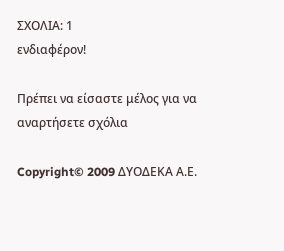ΣΧΟΛΙΑ: 1
ενδιαφέρον!

Πρέπει να είσαστε μέλος για να αναρτήσετε σχόλια

Copyright© 2009 ΔΥΟΔΕΚΑ Α.Ε.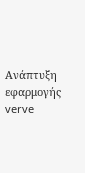Ανάπτυξη εφαρμογής verve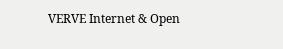VERVE Internet & Open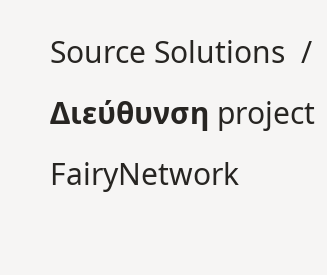Source Solutions  / Διεύθυνση project FairyNetwork